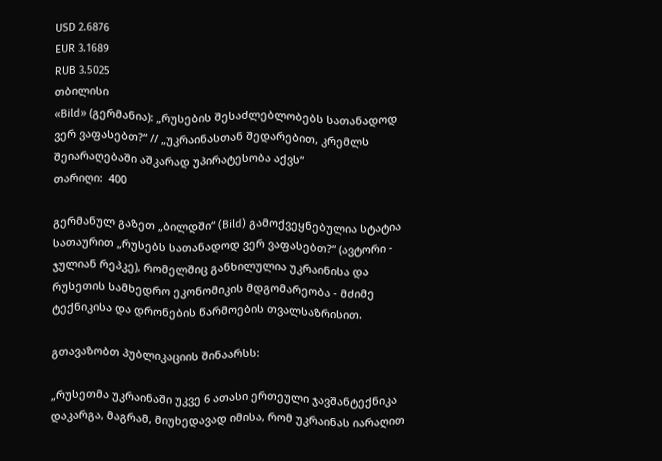USD 2.6876
EUR 3.1689
RUB 3.5025
თბილისი
«Bild» (გერმანია): „რუსების შესაძლებლობებს სათანადოდ ვერ ვაფასებთ?“ // „უკრაინასთან შედარებით, კრემლს შეიარაღებაში აშკარად უპირატესობა აქვს“
თარიღი:  400

გერმანულ გაზეთ „ბილდში“ (Bild) გამოქვეყნებულია სტატია სათაურით „რუსებს სათანადოდ ვერ ვაფასებთ?“ (ავტორი - ჯულიან რეპკე), რომელშიც განხილულია უკრაინისა და რუსეთის სამხედრო ეკონომიკის მდგომარეობა - მძიმე ტექნიკისა და დრონების წარმოების თვალსაზრისით.

გთავაზობთ პუბლიკაციის შინაარსს:

„რუსეთმა უკრაინაში უკვე 6 ათასი ერთეული ჯავშანტექნიკა დაკარგა, მაგრამ, მიუხედავად იმისა, რომ უკრაინას იარაღით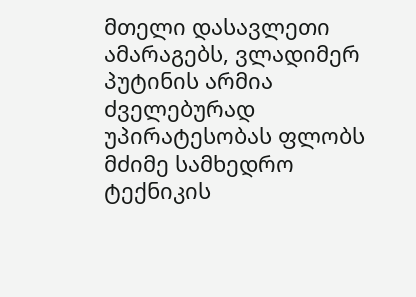მთელი დასავლეთი ამარაგებს, ვლადიმერ პუტინის არმია ძველებურად უპირატესობას ფლობს მძიმე სამხედრო ტექნიკის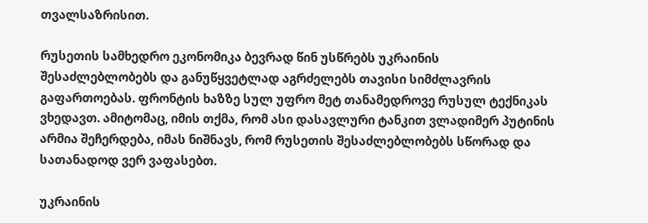თვალსაზრისით.

რუსეთის სამხედრო ეკონომიკა ბევრად წინ უსწრებს უკრაინის შესაძლებლობებს და განუწყვეტლად აგრძელებს თავისი სიმძლავრის გაფართოებას. ფრონტის ხაზზე სულ უფრო მეტ თანამედროვე რუსულ ტექნიკას ვხედავთ. ამიტომაც, იმის თქმა, რომ ასი დასავლური ტანკით ვლადიმერ პუტინის არმია შეჩერდება, იმას ნიშნავს, რომ რუსეთის შესაძლებლობებს სწორად და სათანადოდ ვერ ვაფასებთ.

უკრაინის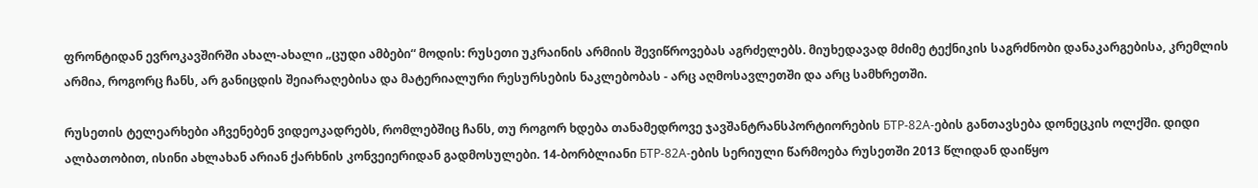ფრონტიდან ევროკავშირში ახალ-ახალი „ცუდი ამბები“ მოდის: რუსეთი უკრაინის არმიის შევიწროვებას აგრძელებს. მიუხედავად მძიმე ტექნიკის საგრძნობი დანაკარგებისა, კრემლის არმია, როგორც ჩანს, არ განიცდის შეიარაღებისა და მატერიალური რესურსების ნაკლებობას - არც აღმოსავლეთში და არც სამხრეთში.

რუსეთის ტელეარხები აჩვენებენ ვიდეოკადრებს, რომლებშიც ჩანს, თუ როგორ ხდება თანამედროვე ჯავშანტრანსპორტიორების БТР-82А-ების განთავსება დონეცკის ოლქში. დიდი ალბათობით, ისინი ახლახან არიან ქარხნის კონვეიერიდან გადმოსულები. 14-ბორბლიანი БТР-82А-ების სერიული წარმოება რუსეთში 2013 წლიდან დაიწყო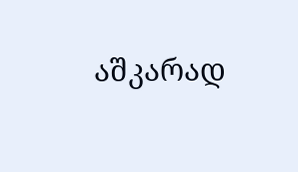აშკარად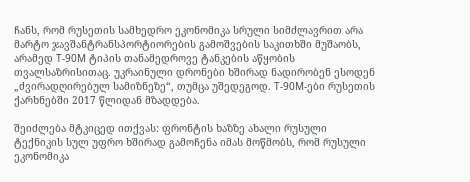ჩანს, რომ რუსეთის სამხედრო ეკონომიკა სრული სიმძლავრით არა მარტო ჯავშანტრანსპორტიორების გამოშვების საკითხში მუშაობს, არამედ Т-90М ტიპის თანამედროვე ტანკების აწყობის თვალსაზრისითაც. უკრაინული დრონები ხშირად ნადირობენ ესოდენ „ძვირადღირებულ სამიზნეზე“, თუმცა უშედეგოდ. Т-90М-ები რუსეთის ქარხნებში 2017 წლიდან მზადდება.

შეიძლება მტკიცედ ითქვას: ფრონტის ხაზზე ახალი რუსული ტექნიკის სულ უფრო ხშირად გამოჩენა იმას მოწმობს, რომ რუსული ეკონომიკა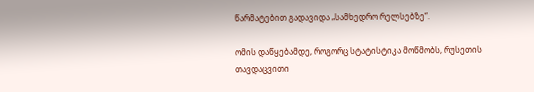წარმატებით გადავიდა „სამხედრო რელსებზე“.

ომის დაწყებამდე, როგორც სტატისტიკა მოწმობს, რუსეთის თავდაცვითი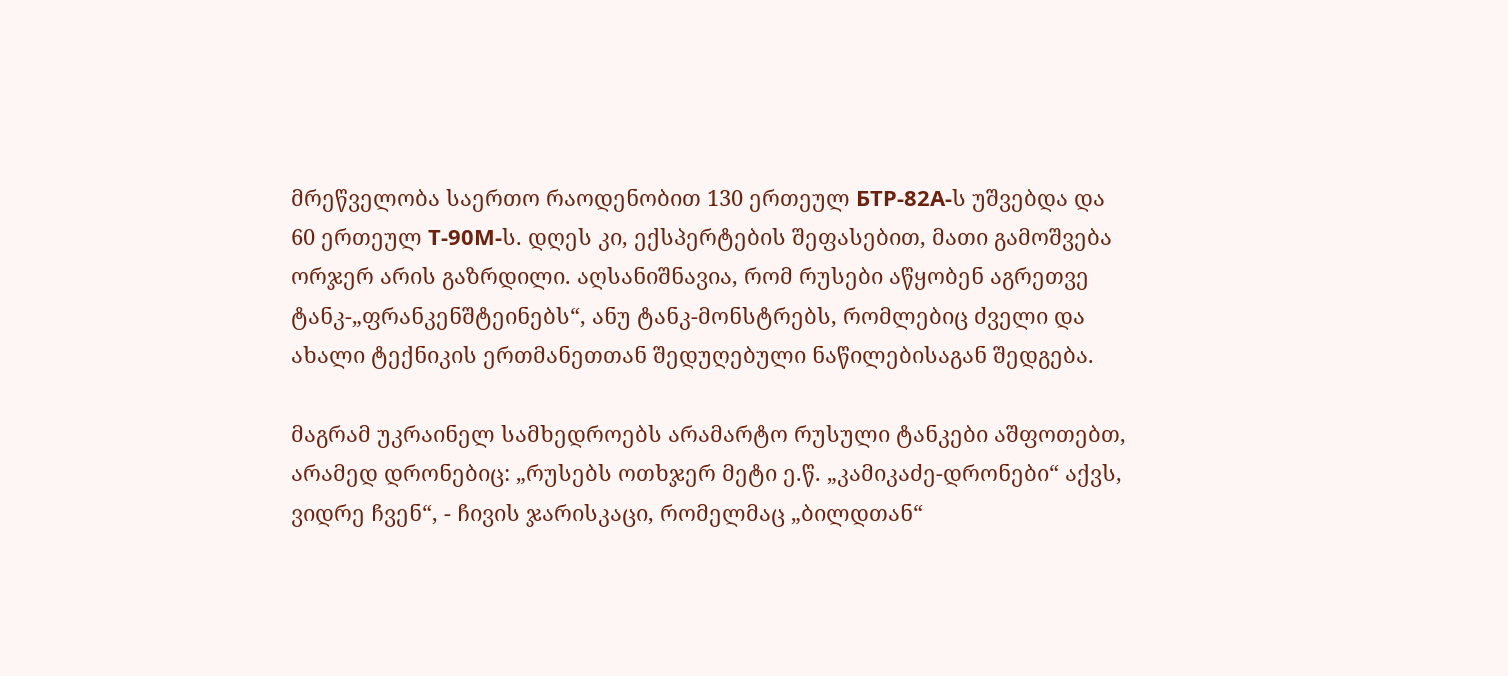მრეწველობა საერთო რაოდენობით 130 ერთეულ БТР-82А-ს უშვებდა და 60 ერთეულ Т-90М-ს. დღეს კი, ექსპერტების შეფასებით, მათი გამოშვება ორჯერ არის გაზრდილი. აღსანიშნავია, რომ რუსები აწყობენ აგრეთვე ტანკ-„ფრანკენშტეინებს“, ანუ ტანკ-მონსტრებს, რომლებიც ძველი და ახალი ტექნიკის ერთმანეთთან შედუღებული ნაწილებისაგან შედგება.

მაგრამ უკრაინელ სამხედროებს არამარტო რუსული ტანკები აშფოთებთ, არამედ დრონებიც: „რუსებს ოთხჯერ მეტი ე.წ. „კამიკაძე-დრონები“ აქვს, ვიდრე ჩვენ“, - ჩივის ჯარისკაცი, რომელმაც „ბილდთან“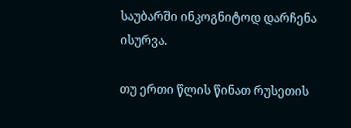საუბარში ინკოგნიტოდ დარჩენა ისურვა.

თუ ერთი წლის წინათ რუსეთის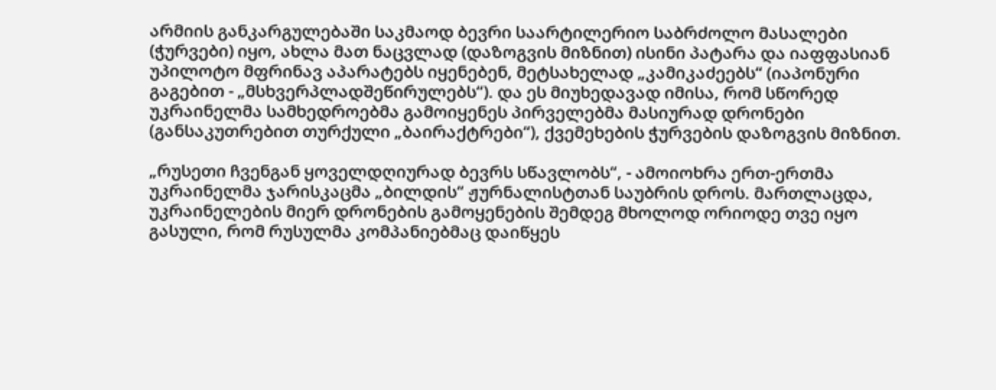არმიის განკარგულებაში საკმაოდ ბევრი საარტილერიო საბრძოლო მასალები (ჭურვები) იყო, ახლა მათ ნაცვლად (დაზოგვის მიზნით) ისინი პატარა და იაფფასიან უპილოტო მფრინავ აპარატებს იყენებენ, მეტსახელად „კამიკაძეებს“ (იაპონური გაგებით - „მსხვერპლადშეწირულებს“). და ეს მიუხედავად იმისა, რომ სწორედ უკრაინელმა სამხედროებმა გამოიყენეს პირველებმა მასიურად დრონები (განსაკუთრებით თურქული „ბაირაქტრები“), ქვემეხების ჭურვების დაზოგვის მიზნით.

„რუსეთი ჩვენგან ყოველდღიურად ბევრს სწავლობს“, - ამოიოხრა ერთ-ერთმა უკრაინელმა ჯარისკაცმა „ბილდის“ ჟურნალისტთან საუბრის დროს. მართლაცდა, უკრაინელების მიერ დრონების გამოყენების შემდეგ მხოლოდ ორიოდე თვე იყო გასული, რომ რუსულმა კომპანიებმაც დაიწყეს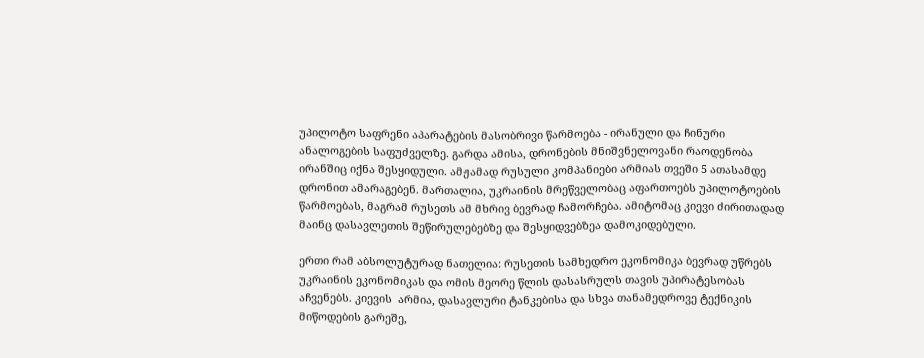უპილოტო საფრენი აპარატების მასობრივი წარმოება - ირანული და ჩინური ანალოგების საფუძველზე. გარდა ამისა, დრონების მნიშვნელოვანი რაოდენობა ირანშიც იქნა შესყიდული. ამჟამად რუსული კომპანიები არმიას თვეში 5 ათასამდე დრონით ამარაგებენ. მართალია, უკრაინის მრეწველობაც აფართოებს უპილოტოების წარმოებას, მაგრამ რუსეთს ამ მხრივ ბევრად ჩამორჩება. ამიტომაც კიევი ძირითადად მაინც დასავლეთის შეწირულებებზე და შესყიდვებზეა დამოკიდებული.

ერთი რამ აბსოლუტურად ნათელია: რუსეთის სამხედრო ეკონომიკა ბევრად უწრებს უკრაინის ეკონომიკას და ომის მეორე წლის დასასრულს თავის უპირატესობას აჩვენებს. კიევის  არმია, დასავლური ტანკებისა და სხვა თანამედროვე ტექნიკის მიწოდების გარეშე,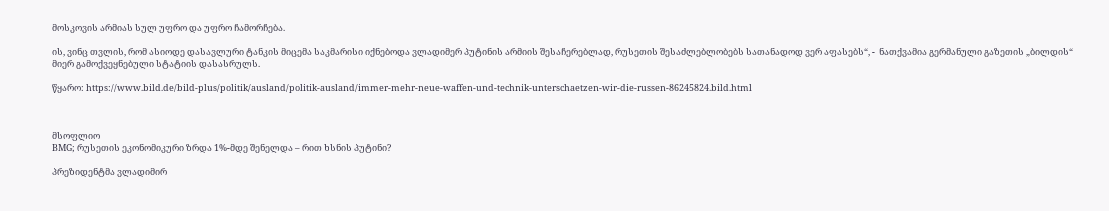მოსკოვის არმიას სულ უფრო და უფრო ჩამორჩება.

ის, ვინც თვლის, რომ ასიოდე დასავლური ტანკის მიცემა საკმარისი იქნებოდა ვლადიმერ პუტინის არმიის შესაჩერებლად, რუსეთის შესაძლებლობებს სათანადოდ ვერ აფასებს“, -  ნათქვამია გერმანული გაზეთის „ბილდის“ მიერ გამოქვეყნებული სტატიის დასასრულს.

წყარო: https://www.bild.de/bild-plus/politik/ausland/politik-ausland/immer-mehr-neue-waffen-und-technik-unterschaetzen-wir-die-russen-86245824.bild.html



მსოფლიო
BMG; რუსეთის ეკონომიკური ზრდა 1%-მდე შენელდა – რით ხსნის პუტინი?

პრეზიდენტმა ვლადიმირ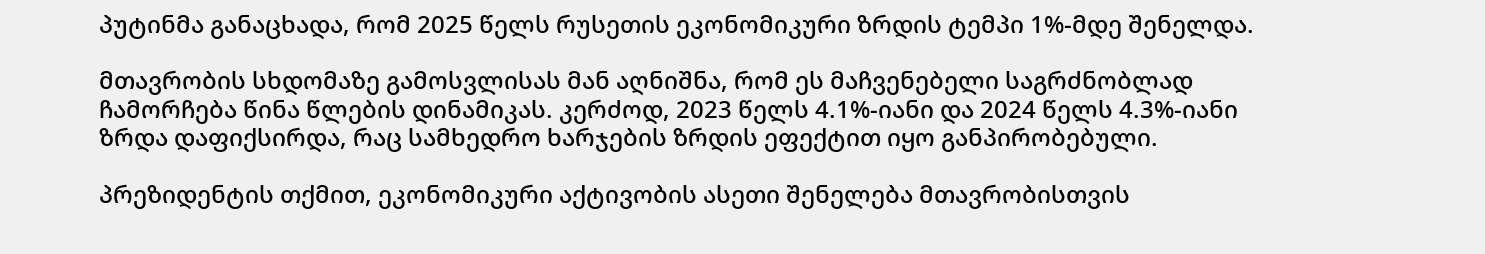პუტინმა განაცხადა, რომ 2025 წელს რუსეთის ეკონომიკური ზრდის ტემპი 1%-მდე შენელდა.

მთავრობის სხდომაზე გამოსვლისას მან აღნიშნა, რომ ეს მაჩვენებელი საგრძნობლად ჩამორჩება წინა წლების დინამიკას. კერძოდ, 2023 წელს 4.1%-იანი და 2024 წელს 4.3%-იანი ზრდა დაფიქსირდა, რაც სამხედრო ხარჯების ზრდის ეფექტით იყო განპირობებული.

პრეზიდენტის თქმით, ეკონომიკური აქტივობის ასეთი შენელება მთავრობისთვის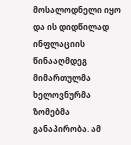მოსალოდნელი იყო და ის დიდწილად ინფლაციის წინააღმდეგ მიმართულმა ხელოვნურმა ზომებმა განაპირობა. ამ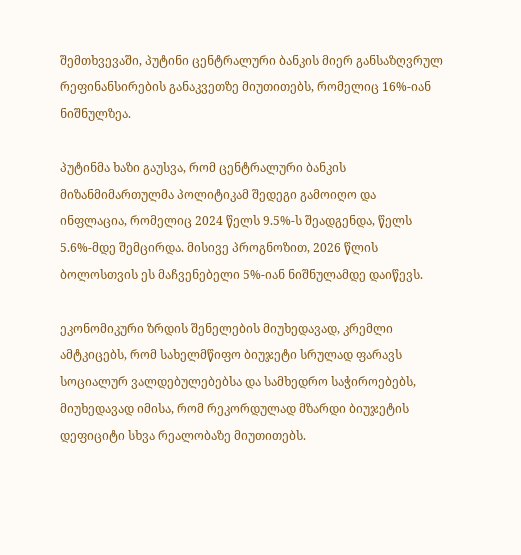შემთხვევაში, პუტინი ცენტრალური ბანკის მიერ განსაზღვრულ რეფინანსირების განაკვეთზე მიუთითებს, რომელიც 16%-იან ნიშნულზეა.

პუტინმა ხაზი გაუსვა, რომ ცენტრალური ბანკის მიზანმიმართულმა პოლიტიკამ შედეგი გამოიღო და ინფლაცია, რომელიც 2024 წელს 9.5%-ს შეადგენდა, წელს 5.6%-მდე შემცირდა. მისივე პროგნოზით, 2026 წლის ბოლოსთვის ეს მაჩვენებელი 5%-იან ნიშნულამდე დაიწევს.

ეკონომიკური ზრდის შენელების მიუხედავად, კრემლი ამტკიცებს, რომ სახელმწიფო ბიუჯეტი სრულად ფარავს სოციალურ ვალდებულებებსა და სამხედრო საჭიროებებს, მიუხედავად იმისა, რომ რეკორდულად მზარდი ბიუჯეტის დეფიციტი სხვა რეალობაზე მიუთითებს.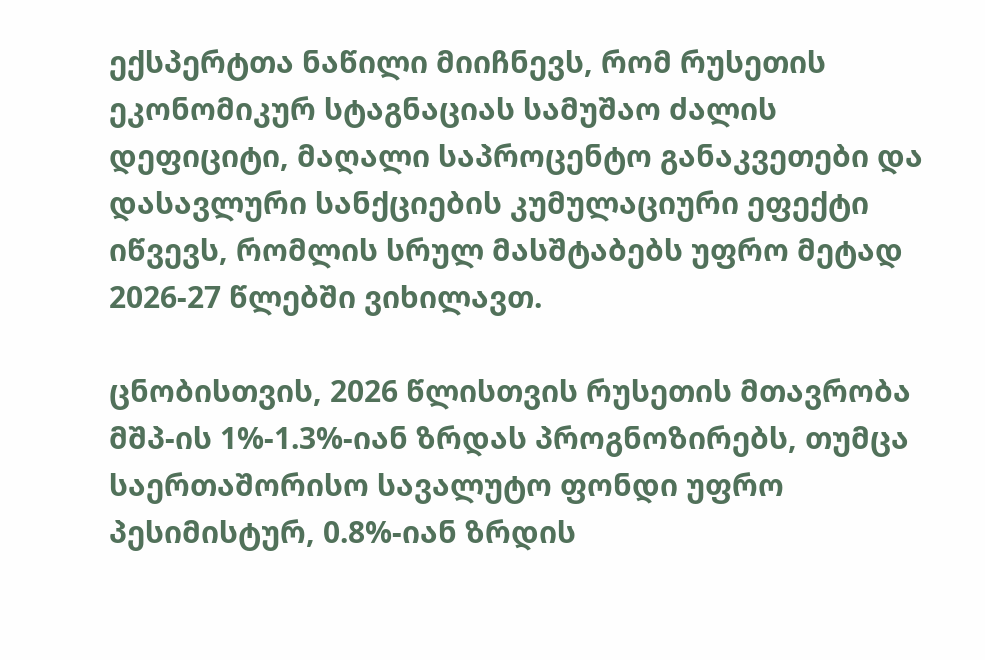ექსპერტთა ნაწილი მიიჩნევს, რომ რუსეთის ეკონომიკურ სტაგნაციას სამუშაო ძალის დეფიციტი, მაღალი საპროცენტო განაკვეთები და დასავლური სანქციების კუმულაციური ეფექტი იწვევს, რომლის სრულ მასშტაბებს უფრო მეტად 2026-27 წლებში ვიხილავთ.

ცნობისთვის, 2026 წლისთვის რუსეთის მთავრობა მშპ-ის 1%-1.3%-იან ზრდას პროგნოზირებს, თუმცა საერთაშორისო სავალუტო ფონდი უფრო პესიმისტურ, 0.8%-იან ზრდის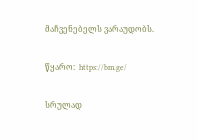მაჩვენებელს ვარაუდობს.

წყარო:  https://bm.ge/

სრულად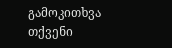გამოკითხვა
თქვენი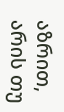აზრით, არის თუ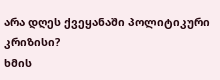არა დღეს ქვეყანაში პოლიტიკური კრიზისი?
ხმის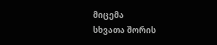მიცემა
სხვათა შორის